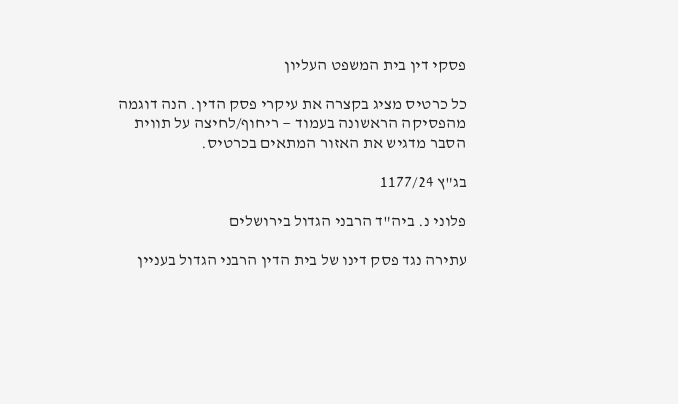פסקי דין בית המשפט העליון

כל כרטיס מציג בקצרה את עיקרי פסק הדין. הנה דוגמה מהפסיקה הראשונה בעמוד — ריחוף/לחיצה על תווית הסבר מדגיש את האזור המתאים בכרטיס.

בג"ץ 1177/24

פלוני נ. ביה"ד הרבני הגדול בירושלים

עתירה נגד פסק דינו של בית הדין הרבני הגדול בעניין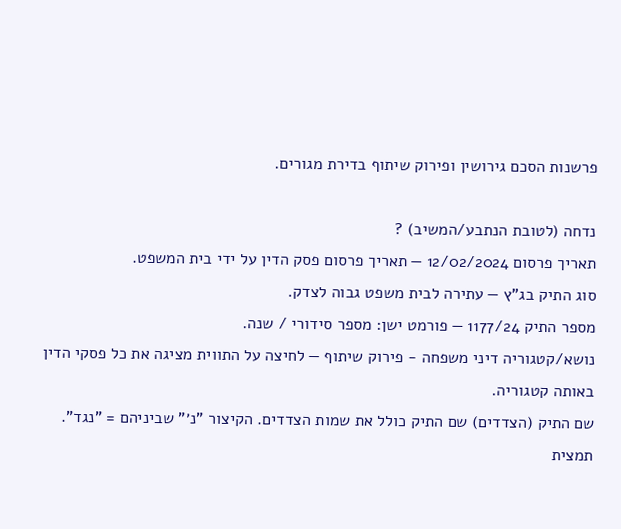פרשנות הסכם גירושין ופירוק שיתוף בדירת מגורים.

נדחה (לטובת הנתבע/המשיב) ?
תאריך פרסום 12/02/2024 — תאריך פרסום פסק הדין על ידי בית המשפט.
סוג התיק בג"ץ — עתירה לבית משפט גבוה לצדק.
מספר התיק 1177/24 — פורמט ישן: מספר סידורי / שנה.
נושא/קטגוריה דיני משפחה - פירוק שיתוף — לחיצה על התווית מציגה את כל פסקי הדין באותה קטגוריה.
שם התיק (הצדדים) שם התיק כולל את שמות הצדדים. הקיצור "נ׳" שביניהם = "נגד".
תמצית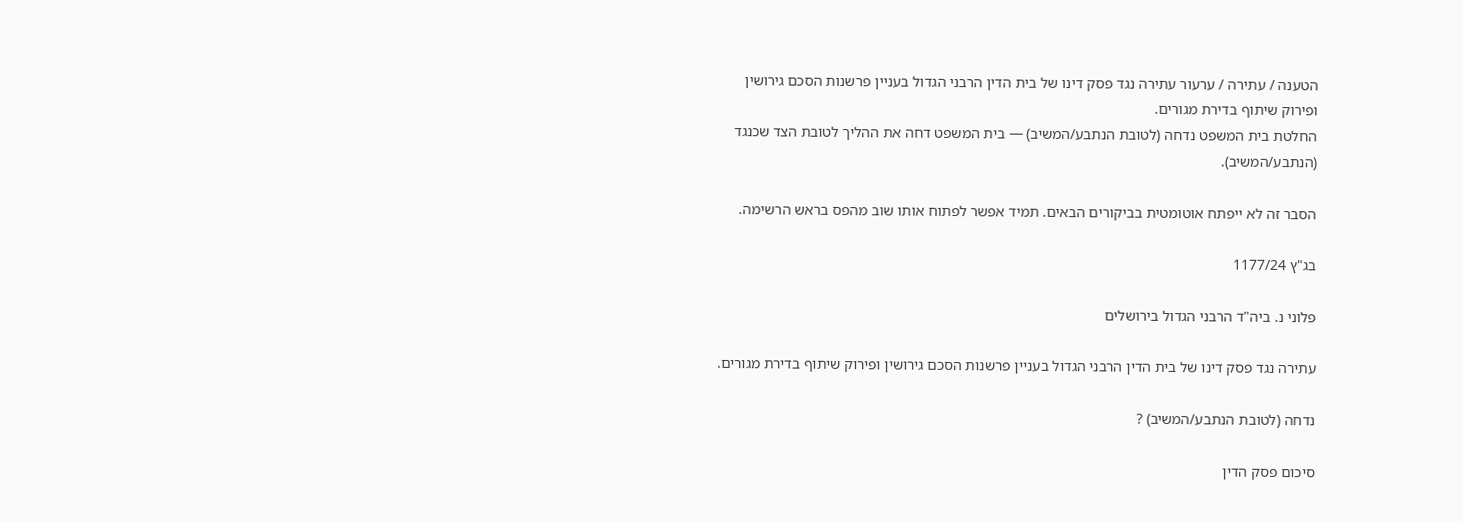הטענה / עתירה / ערעור עתירה נגד פסק דינו של בית הדין הרבני הגדול בעניין פרשנות הסכם גירושין ופירוק שיתוף בדירת מגורים.
החלטת בית המשפט נדחה (לטובת הנתבע/המשיב) — בית המשפט דחה את ההליך לטובת הצד שכנגד (הנתבע/המשיב).

הסבר זה לא ייפתח אוטומטית בביקורים הבאים. תמיד אפשר לפתוח אותו שוב מהפס בראש הרשימה.

בג"ץ 1177/24

פלוני נ. ביה"ד הרבני הגדול בירושלים

עתירה נגד פסק דינו של בית הדין הרבני הגדול בעניין פרשנות הסכם גירושין ופירוק שיתוף בדירת מגורים.

נדחה (לטובת הנתבע/המשיב) ?

סיכום פסק הדין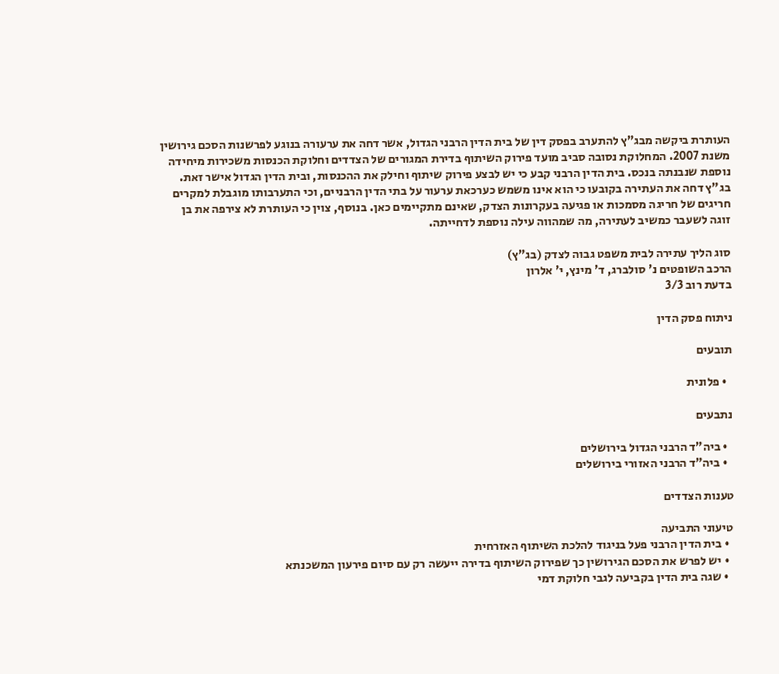העותרת ביקשה מבג"ץ להתערב בפסק דין של בית הדין הרבני הגדול, אשר דחה את ערעורה בנוגע לפרשנות הסכם גירושין משנת 2007. המחלוקת נסובה סביב מועד פירוק השיתוף בדירת המגורים של הצדדים וחלוקת הכנסות משכירות מיחידה נוספת שנבנתה בנכס. בית הדין הרבני קבע כי יש לבצע פירוק שיתוף וחילק את ההכנסות, ובית הדין הגדול אישר זאת. בג"ץ דחה את העתירה בקובעו כי הוא אינו משמש כערכאת ערעור על בתי הדין הרבניים, וכי התערבותו מוגבלת למקרים חריגים של חריגה מסמכות או פגיעה בעקרונות הצדק, שאינם מתקיימים כאן. בנוסף, צוין כי העותרת לא צירפה את בן זוגה לשעבר כמשיב לעתירה, מה שמהווה עילה נוספת לדחייתה.

סוג הליך עתירה לבית משפט גבוה לצדק (בג"ץ)
הרכב השופטים נ' סולברג, ד' מינץ, י' אלרון
בדעת רוב 3/3

ניתוח פסק הדין

תובעים

  • פלונית

נתבעים

  • ביה"ד הרבני הגדול בירושלים
  • ביה"ד הרבני האזורי בירושלים

טענות הצדדים

טיעוני התביעה
  • בית הדין הרבני פעל בניגוד להלכת השיתוף האזרחית
  • יש לפרש את הסכם הגירושין כך שפירוק השיתוף בדירה ייעשה רק עם סיום פירעון המשכנתא
  • שגה בית הדין בקביעה לגבי חלוקת דמי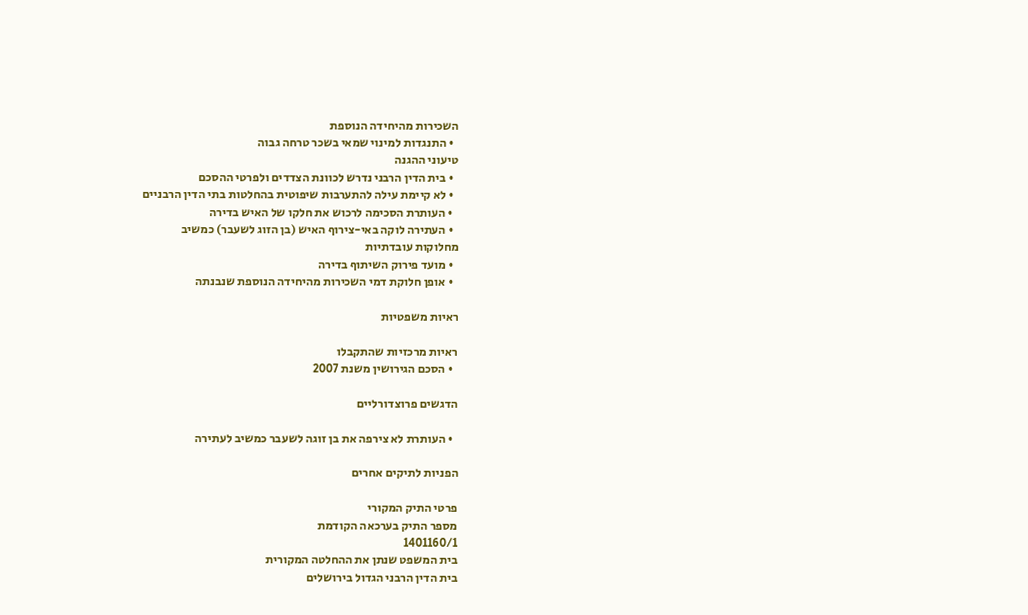השכירות מהיחידה הנוספת
  • התנגדות למינוי שמאי בשכר טרחה גבוה
טיעוני ההגנה
  • בית הדין הרבני נדרש לכוונת הצדדים ולפרטי ההסכם
  • לא קיימת עילה להתערבות שיפוטית בהחלטות בתי הדין הרבניים
  • העותרת הסכימה לרכוש את חלקו של האיש בדירה
  • העתירה לוקה באי-צירוף האיש (בן הזוג לשעבר) כמשיב
מחלוקות עובדתיות
  • מועד פירוק השיתוף בדירה
  • אופן חלוקת דמי השכירות מהיחידה הנוספת שנבנתה

ראיות משפטיות

ראיות מרכזיות שהתקבלו
  • הסכם הגירושין משנת 2007

הדגשים פרוצדורליים

  • העותרת לא צירפה את בן זוגה לשעבר כמשיב לעתירה

הפניות לתיקים אחרים

פרטי התיק המקורי
מספר התיק בערכאה הקודמת
1401160/1
בית המשפט שנתן את ההחלטה המקורית
בית הדין הרבני הגדול בירושלים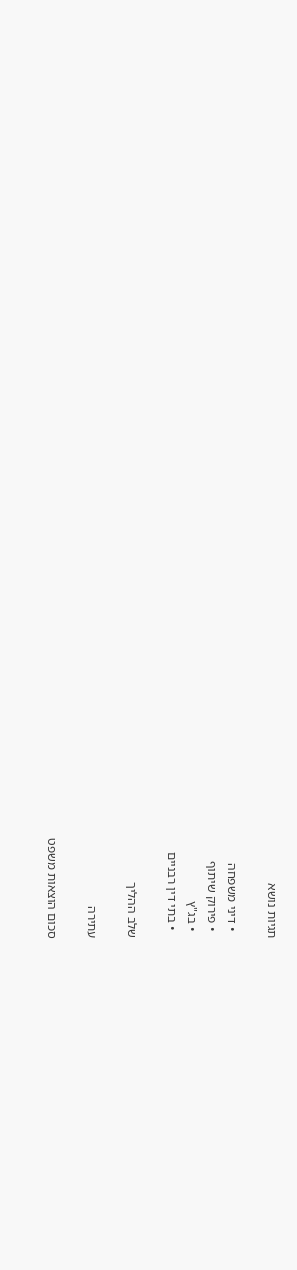תגיות נושא

  • דיני משפחה
  • פירוק שיתוף
  • בג"ץ
  • בתי דין רבניים

שלב ההליך

עתירה

סכום הוצאות משפט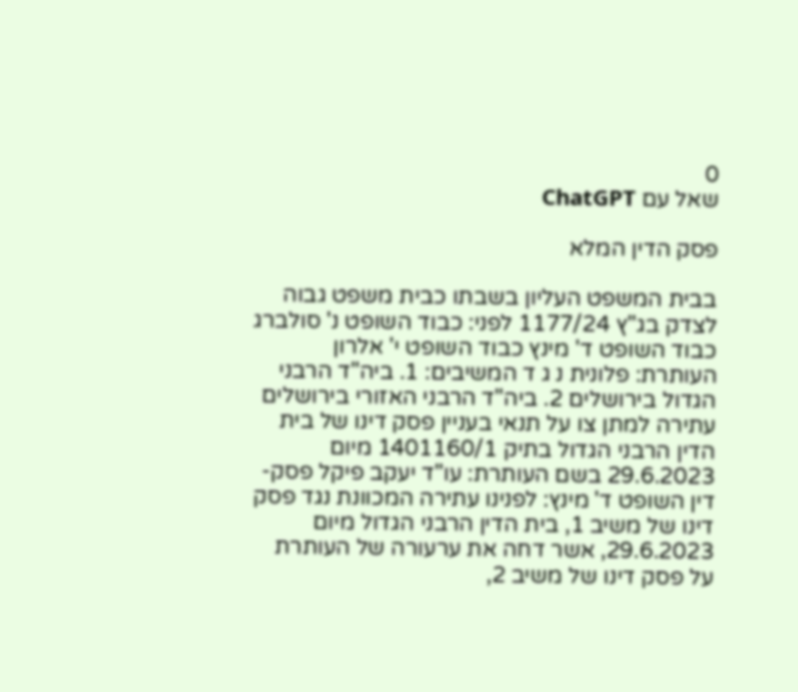0
שאל עם ChatGPT

פסק הדין המלא

בבית המשפט העליון בשבתו כבית משפט גבוה לצדק בג"ץ 1177/24 לפני: כבוד השופט נ' סולברג כבוד השופט ד' מינץ כבוד השופט י' אלרון העותרת: פלונית נ ג ד המשיבים: 1. ביה"ד הרבני הגדול בירושלים 2. ביה"ד הרבני האזורי בירושלים עתירה למתן צו על תנאי בעניין פסק דינו של בית הדין הרבני הגדול בתיק 1401160/1 מיום 29.6.2023 בשם העותרת: עו"ד יעקב פיקל פסק-דין השופט ד' מינץ: לפנינו עתירה המכוונת נגד פסק דינו של משיב 1, בית הדין הרבני הגדול מיום 29.6.2023, אשר דחה את ערעורה של העותרת על פסק דינו של משיב 2,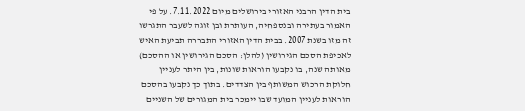בית הדין הרבני האזורי בירושלים מיום 7.11.2022. על פי האמור בעתירה ובנספחיה, העותרת ובן זוגה לשעבר התגרשו זה מזו בשנת 2007. בבית הדין האזורי התבררה תביעת האיש לאכיפת הסכם הגירושין (להלן: הסכם הגירושין או ההסכם) מאותה שנה, בו נקבעו הוראות שונות, בין היתר לעניין חלוקת הרכוש המשותף בין הצדדים. בתוך כך נקבעו בהסכם הוראות לעניין המועד שבו יימכר בית המגורים של השניים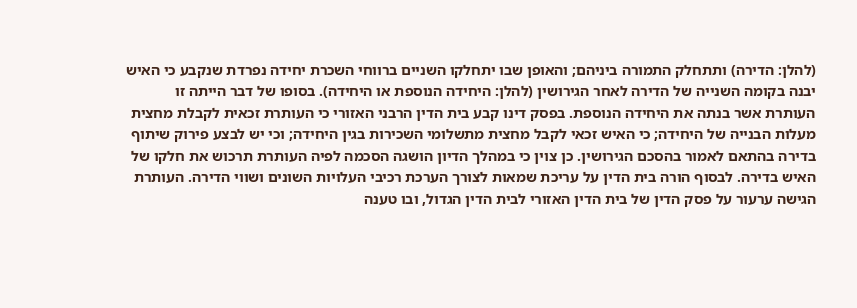(להלן: הדירה) ותתחלק התמורה ביניהם; והאופן שבו יתחלקו השניים ברווחי השכרת יחידה נפרדת שנקבע כי האיש יבנה בקומה השנייה של הדירה לאחר הגירושין (להלן: היחידה הנוספת או היחידה). בסופו של דבר הייתה זו העותרת אשר בנתה את היחידה הנוספת. בפסק דינו קבע בית הדין הרבני האזורי כי העותרת זכאית לקבלת מחצית מעלות הבנייה של היחידה; כי האיש זכאי לקבל מחצית מתשלומי השכירות בגין היחידה; וכי יש לבצע פירוק שיתוף בדירה בהתאם לאמור בהסכם הגירושין. כן צוין כי במהלך הדיון הושגה הסכמה לפיה העותרת תרכוש את חלקו של האיש בדירה. לבסוף הורה בית הדין על עריכת שמאות לצורך הערכת רכיבי העלויות השונים ושווי הדירה. העותרת הגישה ערעור על פסק הדין של בית הדין האזורי לבית הדין הגדול, ובו טענה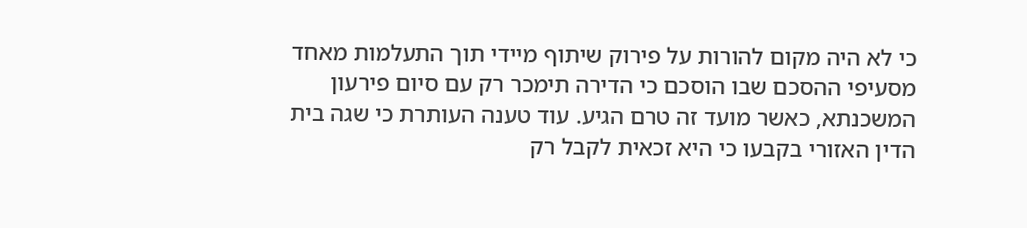כי לא היה מקום להורות על פירוק שיתוף מיידי תוך התעלמות מאחד מסעיפי ההסכם שבו הוסכם כי הדירה תימכר רק עם סיום פירעון המשכנתא, כאשר מועד זה טרם הגיע. עוד טענה העותרת כי שגה בית הדין האזורי בקבעו כי היא זכאית לקבל רק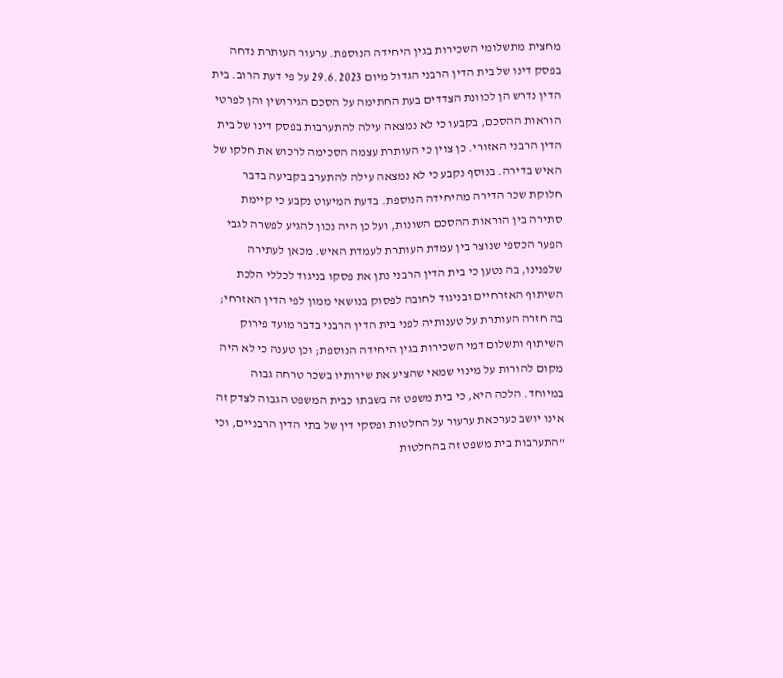מחצית מתשלומי השכירות בגין היחידה הנוספת. ערעור העותרת נדחה בפסק דינו של בית הדין הרבני הגדול מיום 29.6.2023 על פי דעת הרוב. בית הדין נדרש הן לכוונת הצדדים בעת החתימה על הסכם הגירושין והן לפרטי הוראות ההסכם, בקבעו כי לא נמצאה עילה להתערבות בפסק דינו של בית הדין הרבני האזורי. כן צוין כי העותרת עצמה הסכימה לרכוש את חלקו של האיש בדירה. בנוסף נקבע כי לא נמצאה עילה להתערב בקביעה בדבר חלוקת שכר הדירה מהיחידה הנוספת. בדעת המיעוט נקבע כי קיימת סתירה בין הוראות ההסכם השונות, ועל כן היה נכון להגיע לפשרה לגבי הפער הכספי שנוצר בין עמדת העותרת לעמדת האיש. מכאן לעתירה שלפנינו, בה נטען כי בית הדין הרבני נתן את פסקו בניגוד לכללי הלכת השיתוף האזרחיים ובניגוד לחובה לפסוק בנושאי ממון לפי הדין האזרחי; בה חזרה העותרת על טענותיה לפני בית הדין הרבני בדבר מועד פירוק השיתוף ותשלום דמי השכירות בגין היחידה הנוספת; וכן טענה כי לא היה מקום להורות על מינוי שמאי שהציע את שירותיו בשכר טרחה גבוה במיוחד. הלכה היא, כי בית משפט זה בשבתו כבית המשפט הגבוה לצדק זה אינו יושב כערכאת ערעור על החלטות ופסקי דין של בתי הדין הרבניים, וכי "התערבות בית משפט זה בהחלטות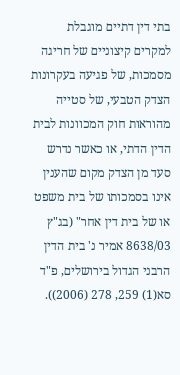בתי דין דתיים מוגבלת למקרים קיצוניים של חריגה מסמכות, של פגיעה בעקרונות הצדק הטבעי, של סטייה מהוראות חוק המכוונות לבית הדין הדתי, או כאשר נדרש סעד מן הצדק מקום שהענין אינו בסמכותו של בית משפט או של בית דין אחר" (בג"ץ 8638/03 אמיר נ' בית הדין הרבני הגדול בירושלים, פ"ד סא(1) 259, 278 (2006)).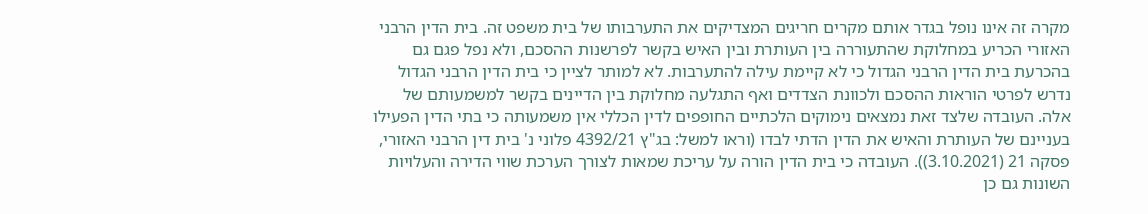מקרה זה אינו נופל בגדר אותם מקרים חריגים המצדיקים את התערבותו של בית משפט זה. בית הדין הרבני האזורי הכריע במחלוקת שהתעוררה בין העותרת ובין האיש בקשר לפרשנות ההסכם, ולא נפל פגם גם בהכרעת בית הדין הרבני הגדול כי לא קיימת עילה להתערבות. לא למותר לציין כי בית הדין הרבני הגדול נדרש לפרטי הוראות ההסכם ולכוונת הצדדים ואף התגלעה מחלוקת בין הדיינים בקשר למשמעותם של אלה. העובדה שלצד זאת נמצאים נימוקים הלכתיים החופפים לדין הכללי אין משמעותה כי בתי הדין הפעילו בעניינם של העותרת והאיש את הדין הדתי לבדו (וראו למשל: בג"ץ 4392/21 פלוני נ' בית דין הרבני האזורי, פסקה 21 (3.10.2021)). העובדה כי בית הדין הורה על עריכת שמאות לצורך הערכת שווי הדירה והעלויות השונות גם כן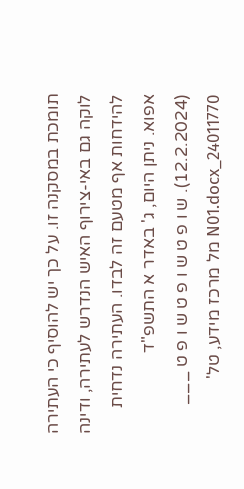תומכת במסקנה זו. על כך יש להוסיף כי העתירה לוקה גם באי-צירוף האיש הנדרש לעתירה, ודינה להידחות אף מטעם זה לבדו. העתירה נדחית אפוא. ניתן היום, ג' באדר א התשפ"ד (12.2.2024). ש ו פ ט ש ו פ ט ש ו פ ט ___ 24011770_N01.docx מל מרכז מידע, טל'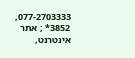077-2703333, 3852* ; אתר אינטרנט,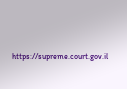https://supreme.court.gov.il